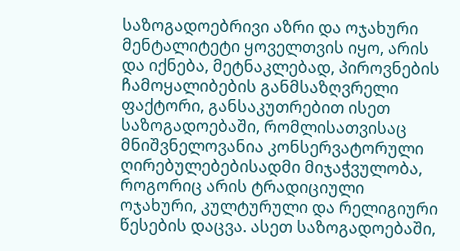საზოგადოებრივი აზრი და ოჯახური მენტალიტეტი ყოველთვის იყო, არის და იქნება, მეტნაკლებად, პიროვნების ჩამოყალიბების განმსაზღვრელი ფაქტორი, განსაკუთრებით ისეთ საზოგადოებაში, რომლისათვისაც მნიშვნელოვანია კონსერვატორული ღირებულებებისადმი მიჯაჭვულობა, როგორიც არის ტრადიციული ოჯახური, კულტურული და რელიგიური წესების დაცვა. ასეთ საზოგადოებაში,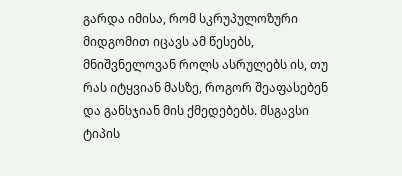გარდა იმისა, რომ სკრუპულოზური მიდგომით იცავს ამ წესებს, მნიშვნელოვან როლს ასრულებს ის, თუ რას იტყვიან მასზე, როგორ შეაფასებენ და განსჯიან მის ქმედებებს. მსგავსი ტიპის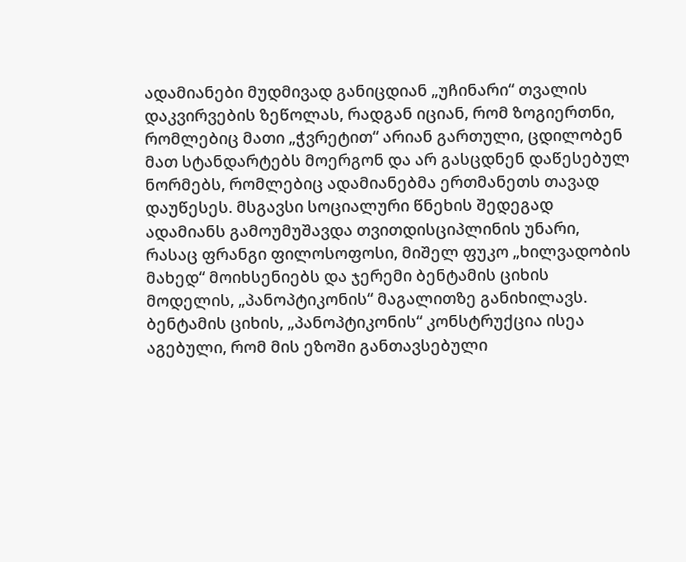ადამიანები მუდმივად განიცდიან „უჩინარი“ თვალის დაკვირვების ზეწოლას, რადგან იციან, რომ ზოგიერთნი, რომლებიც მათი „ჭვრეტით“ არიან გართული, ცდილობენ მათ სტანდარტებს მოერგონ და არ გასცდნენ დაწესებულ ნორმებს, რომლებიც ადამიანებმა ერთმანეთს თავად დაუწესეს. მსგავსი სოციალური წნეხის შედეგად ადამიანს გამოუმუშავდა თვითდისციპლინის უნარი, რასაც ფრანგი ფილოსოფოსი, მიშელ ფუკო „ხილვადობის მახედ“ მოიხსენიებს და ჯერემი ბენტამის ციხის მოდელის, „პანოპტიკონის“ მაგალითზე განიხილავს.
ბენტამის ციხის, „პანოპტიკონის“ კონსტრუქცია ისეა აგებული, რომ მის ეზოში განთავსებული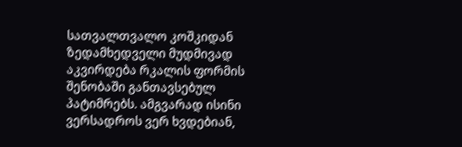სათვალთვალო კოშკიდან ზედამხედველი მუდმივად აკვირდება რკალის ფორმის შენობაში განთავსებულ პატიმრებს. ამგვარად ისინი ვერსადროს ვერ ხვდებიან,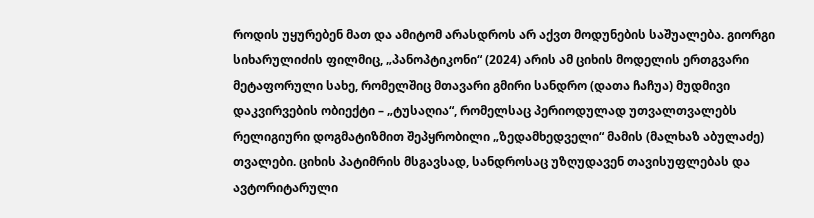როდის უყურებენ მათ და ამიტომ არასდროს არ აქვთ მოდუნების საშუალება. გიორგი სიხარულიძის ფილმიც, „პანოპტიკონი“ (2024) არის ამ ციხის მოდელის ერთგვარი მეტაფორული სახე, რომელშიც მთავარი გმირი სანდრო (დათა ჩაჩუა) მუდმივი დაკვირვების ობიექტი – „ტუსაღია“, რომელსაც პერიოდულად უთვალთვალებს რელიგიური დოგმატიზმით შეპყრობილი „ზედამხედველი“ მამის (მალხაზ აბულაძე) თვალები. ციხის პატიმრის მსგავსად, სანდროსაც უზღუდავენ თავისუფლებას და ავტორიტარული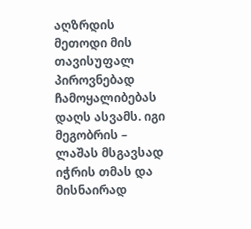აღზრდის მეთოდი მის თავისუფალ პიროვნებად ჩამოყალიბებას დაღს ასვამს. იგი მეგობრის – ლაშას მსგავსად იჭრის თმას და მისნაირად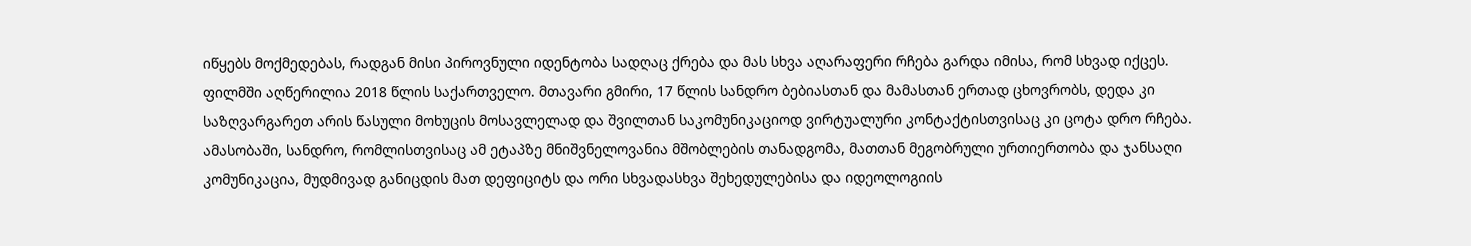იწყებს მოქმედებას, რადგან მისი პიროვნული იდენტობა სადღაც ქრება და მას სხვა აღარაფერი რჩება გარდა იმისა, რომ სხვად იქცეს.
ფილმში აღწერილია 2018 წლის საქართველო. მთავარი გმირი, 17 წლის სანდრო ბებიასთან და მამასთან ერთად ცხოვრობს, დედა კი საზღვარგარეთ არის წასული მოხუცის მოსავლელად და შვილთან საკომუნიკაციოდ ვირტუალური კონტაქტისთვისაც კი ცოტა დრო რჩება. ამასობაში, სანდრო, რომლისთვისაც ამ ეტაპზე მნიშვნელოვანია მშობლების თანადგომა, მათთან მეგობრული ურთიერთობა და ჯანსაღი კომუნიკაცია, მუდმივად განიცდის მათ დეფიციტს და ორი სხვადასხვა შეხედულებისა და იდეოლოგიის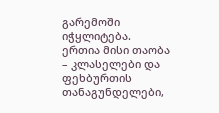გარემოში იჭყლიტება. ერთია მისი თაობა – კლასელები და ფეხბურთის თანაგუნდელები,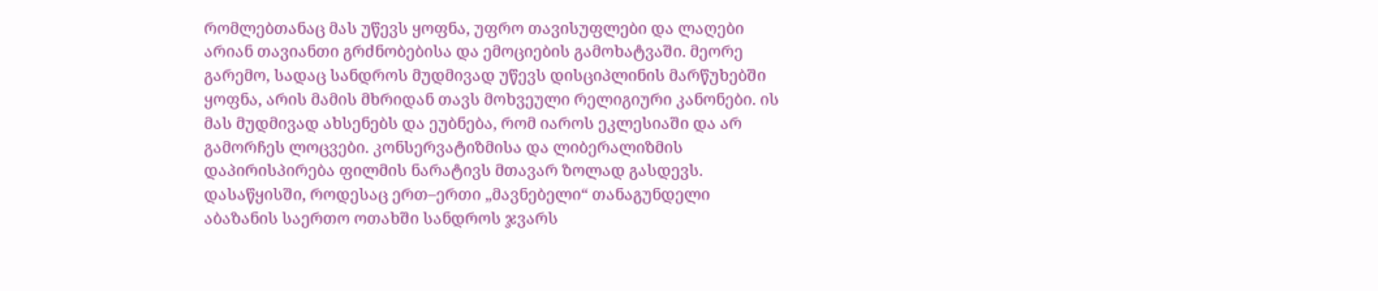რომლებთანაც მას უწევს ყოფნა, უფრო თავისუფლები და ლაღები არიან თავიანთი გრძნობებისა და ემოციების გამოხატვაში. მეორე გარემო, სადაც სანდროს მუდმივად უწევს დისციპლინის მარწუხებში ყოფნა, არის მამის მხრიდან თავს მოხვეული რელიგიური კანონები. ის მას მუდმივად ახსენებს და ეუბნება, რომ იაროს ეკლესიაში და არ გამორჩეს ლოცვები. კონსერვატიზმისა და ლიბერალიზმის დაპირისპირება ფილმის ნარატივს მთავარ ზოლად გასდევს.
დასაწყისში, როდესაც ერთ–ერთი „მავნებელი“ თანაგუნდელი აბაზანის საერთო ოთახში სანდროს ჯვარს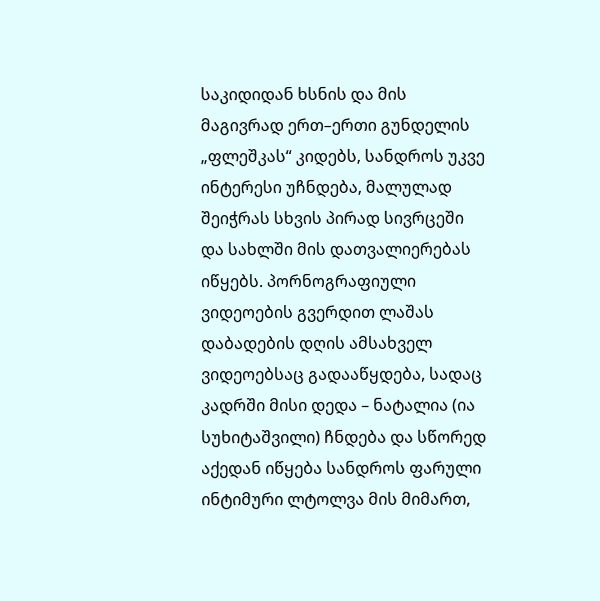საკიდიდან ხსნის და მის მაგივრად ერთ–ერთი გუნდელის „ფლეშკას“ კიდებს, სანდროს უკვე ინტერესი უჩნდება, მალულად შეიჭრას სხვის პირად სივრცეში და სახლში მის დათვალიერებას იწყებს. პორნოგრაფიული ვიდეოების გვერდით ლაშას დაბადების დღის ამსახველ ვიდეოებსაც გადააწყდება, სადაც კადრში მისი დედა – ნატალია (ია სუხიტაშვილი) ჩნდება და სწორედ აქედან იწყება სანდროს ფარული ინტიმური ლტოლვა მის მიმართ,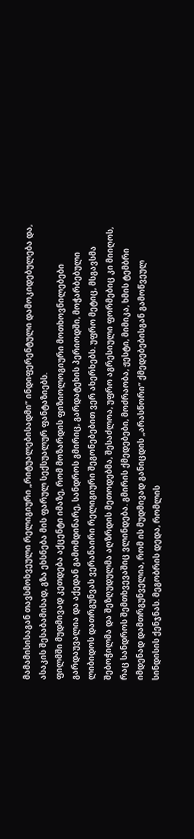მამამისისაგან თავსმოხვეული რელიგიური „რიტუალებისადმი“ ინდიფერენტული დამოკიდებულება და, ასაკის შესაბამისად, გზა ეხსნება მის ფარულ სექსუალურ ფანტაზიებს.
ფილმში მუდმივად კეთდება აქცენტი იმაზე, რომ მოზარდის ფიზიოლოგიური მოთხოვნილებები გარდაუვალია და აქედან გამომდინარე, სანდროს გმირიც, გარდატეხის პერიოდში, მოჭარბებული ლიბიდოს დათრგუნვას ვერანაირი რელიგიური შეგონებებით ვერ ახერხებს. უფრო მეტიც, მსგავსმა შებოჭილმა და შეზღუდულმა აღზრდის მეთოდებმა, შესაძლოა, უფრო აგრესიული ფორმებიც კი მიიღოს, რაც სანდროს შემთხვევაშიც ვლინდება. გმირის ქმედებები, მოძრაობა, ჟესტი, მიმიკა, ხმის ტემბრი იმდენად დამთრგუნველია, რომ ის მუდმივად განიცდის „არასწორი“ ქმედებებისგან გამოწვეულ სინდისის ქენჯნას. მეგობრის დედა, რომლის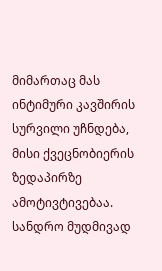მიმართაც მას ინტიმური კავშირის სურვილი უჩნდება, მისი ქვეცნობიერის ზედაპირზე ამოტივტივებაა. სანდრო მუდმივად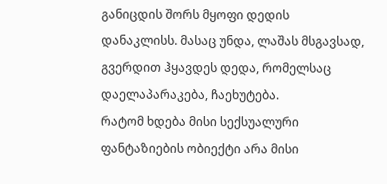განიცდის შორს მყოფი დედის დანაკლისს. მასაც უნდა, ლაშას მსგავსად, გვერდით ჰყავდეს დედა, რომელსაც დაელაპარაკება, ჩაეხუტება.
რატომ ხდება მისი სექსუალური ფანტაზიების ობიექტი არა მისი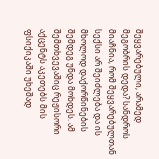შეყვარებული, არამედ მეგობრის დედა? სანდროს მიაჩნია, რომ შეყვარებულთან სექსი არ შეიძლება და ის მხოლოდ დაქორწინების შემდეგ უნდა მოხდეს. ამ შემთხვევაშიც რეჟისორი აქცენტს აკეთებს მის ფსიქიკაში უხეშად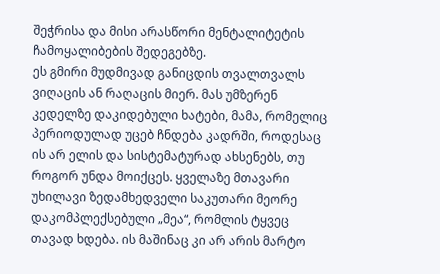შეჭრისა და მისი არასწორი მენტალიტეტის ჩამოყალიბების შედეგებზე.
ეს გმირი მუდმივად განიცდის თვალთვალს ვიღაცის ან რაღაცის მიერ. მას უმზერენ კედელზე დაკიდებული ხატები, მამა, რომელიც პერიოდულად უცებ ჩნდება კადრში, როდესაც ის არ ელის და სისტემატურად ახსენებს, თუ როგორ უნდა მოიქცეს. ყველაზე მთავარი უხილავი ზედამხედველი საკუთარი მეორე დაკომპლექსებული „მეა“, რომლის ტყვეც თავად ხდება. ის მაშინაც კი არ არის მარტო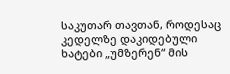საკუთარ თავთან, როდესაც კედელზე დაკიდებული ხატები „უმზერენ“ მის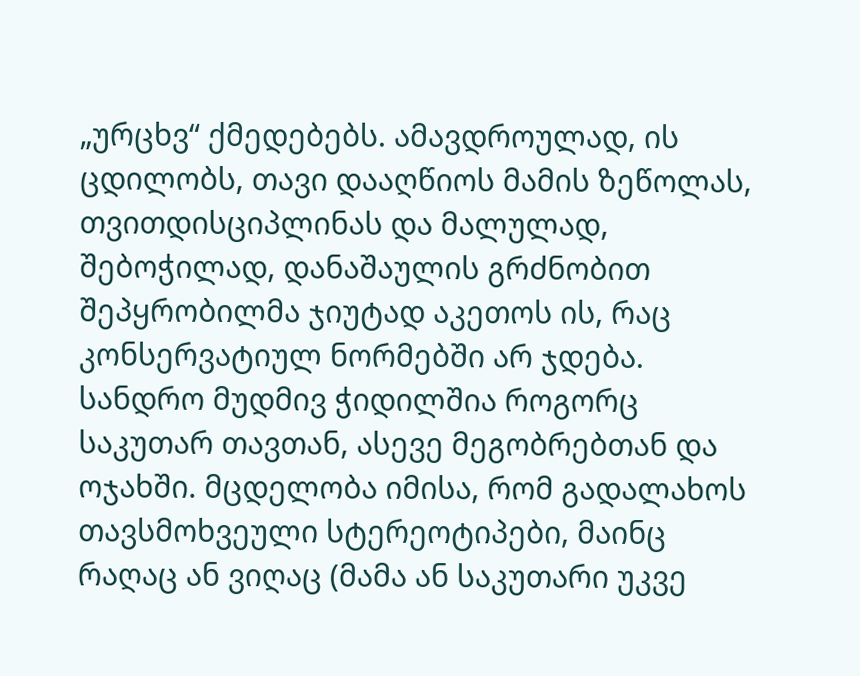„ურცხვ“ ქმედებებს. ამავდროულად, ის ცდილობს, თავი დააღწიოს მამის ზეწოლას, თვითდისციპლინას და მალულად, შებოჭილად, დანაშაულის გრძნობით შეპყრობილმა ჯიუტად აკეთოს ის, რაც კონსერვატიულ ნორმებში არ ჯდება.
სანდრო მუდმივ ჭიდილშია როგორც საკუთარ თავთან, ასევე მეგობრებთან და ოჯახში. მცდელობა იმისა, რომ გადალახოს თავსმოხვეული სტერეოტიპები, მაინც რაღაც ან ვიღაც (მამა ან საკუთარი უკვე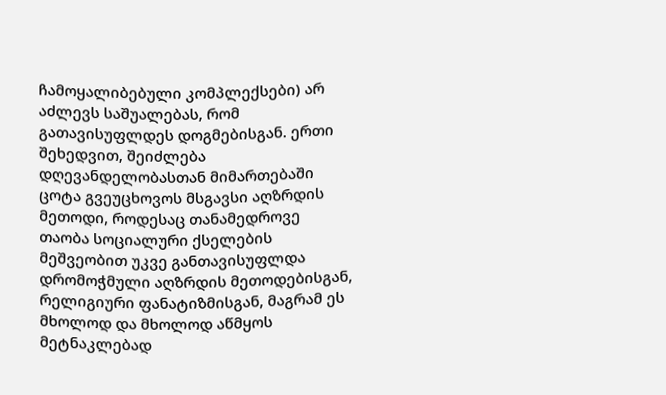ჩამოყალიბებული კომპლექსები) არ აძლევს საშუალებას, რომ გათავისუფლდეს დოგმებისგან. ერთი შეხედვით, შეიძლება დღევანდელობასთან მიმართებაში ცოტა გვეუცხოვოს მსგავსი აღზრდის მეთოდი, როდესაც თანამედროვე თაობა სოციალური ქსელების მეშვეობით უკვე განთავისუფლდა დრომოჭმული აღზრდის მეთოდებისგან, რელიგიური ფანატიზმისგან, მაგრამ ეს მხოლოდ და მხოლოდ აწმყოს მეტნაკლებად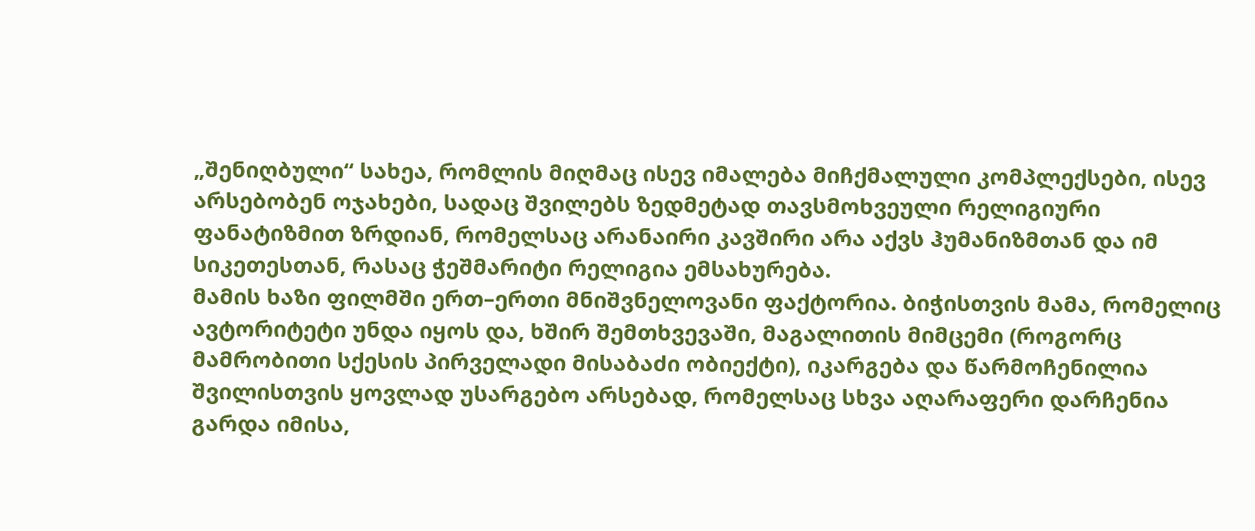„შენიღბული“ სახეა, რომლის მიღმაც ისევ იმალება მიჩქმალული კომპლექსები, ისევ არსებობენ ოჯახები, სადაც შვილებს ზედმეტად თავსმოხვეული რელიგიური ფანატიზმით ზრდიან, რომელსაც არანაირი კავშირი არა აქვს ჰუმანიზმთან და იმ სიკეთესთან, რასაც ჭეშმარიტი რელიგია ემსახურება.
მამის ხაზი ფილმში ერთ–ერთი მნიშვნელოვანი ფაქტორია. ბიჭისთვის მამა, რომელიც ავტორიტეტი უნდა იყოს და, ხშირ შემთხვევაში, მაგალითის მიმცემი (როგორც მამრობითი სქესის პირველადი მისაბაძი ობიექტი), იკარგება და წარმოჩენილია შვილისთვის ყოვლად უსარგებო არსებად, რომელსაც სხვა აღარაფერი დარჩენია გარდა იმისა,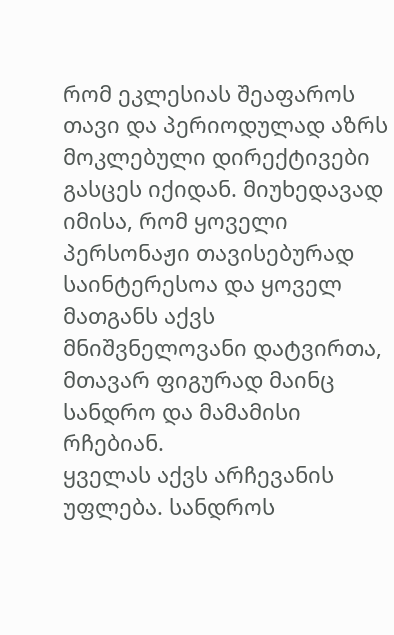რომ ეკლესიას შეაფაროს თავი და პერიოდულად აზრს მოკლებული დირექტივები გასცეს იქიდან. მიუხედავად იმისა, რომ ყოველი პერსონაჟი თავისებურად საინტერესოა და ყოველ მათგანს აქვს მნიშვნელოვანი დატვირთა, მთავარ ფიგურად მაინც სანდრო და მამამისი რჩებიან.
ყველას აქვს არჩევანის უფლება. სანდროს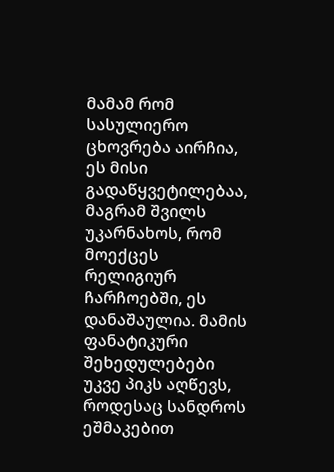მამამ რომ სასულიერო ცხოვრება აირჩია, ეს მისი გადაწყვეტილებაა, მაგრამ შვილს უკარნახოს, რომ მოექცეს რელიგიურ ჩარჩოებში, ეს დანაშაულია. მამის ფანატიკური შეხედულებები უკვე პიკს აღწევს, როდესაც სანდროს ეშმაკებით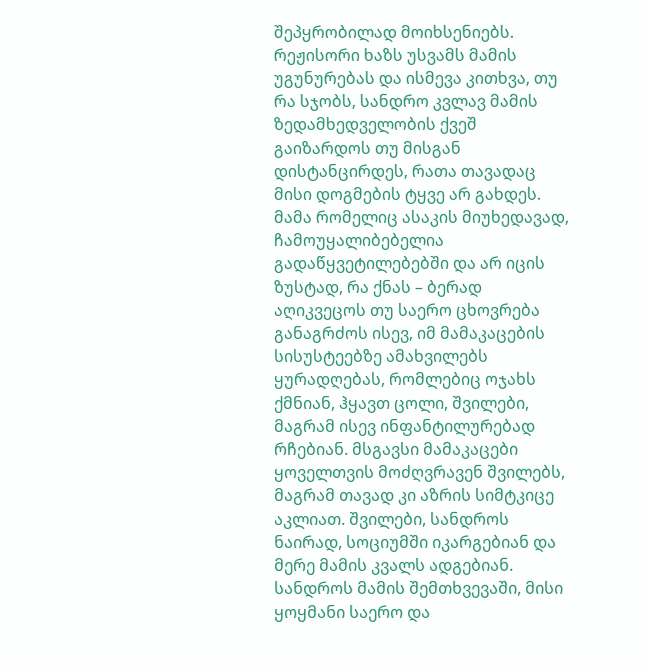შეპყრობილად მოიხსენიებს. რეჟისორი ხაზს უსვამს მამის უგუნურებას და ისმევა კითხვა, თუ რა სჯობს, სანდრო კვლავ მამის ზედამხედველობის ქვეშ გაიზარდოს თუ მისგან დისტანცირდეს, რათა თავადაც მისი დოგმების ტყვე არ გახდეს. მამა რომელიც ასაკის მიუხედავად, ჩამოუყალიბებელია გადაწყვეტილებებში და არ იცის ზუსტად, რა ქნას – ბერად აღიკვეცოს თუ საერო ცხოვრება განაგრძოს ისევ, იმ მამაკაცების სისუსტეებზე ამახვილებს ყურადღებას, რომლებიც ოჯახს ქმნიან, ჰყავთ ცოლი, შვილები, მაგრამ ისევ ინფანტილურებად რჩებიან. მსგავსი მამაკაცები ყოველთვის მოძღვრავენ შვილებს, მაგრამ თავად კი აზრის სიმტკიცე აკლიათ. შვილები, სანდროს ნაირად, სოციუმში იკარგებიან და მერე მამის კვალს ადგებიან. სანდროს მამის შემთხვევაში, მისი ყოყმანი საერო და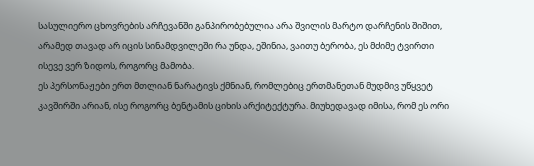სასულიერო ცხოვრების არჩევანში განპირობებულია არა შვილის მარტო დარჩენის შიშით, არამედ თავად არ იცის სინამდვილეში რა უნდა, ეშინია, ვაითუ ბერობა, ეს მძიმე ტვირთი ისევე ვერ ზიდოს, როგორც მამობა.
ეს პერსონაჟები ერთ მთლიან ნარატივს ქმნიან, რომლებიც ერთმანეთან მუდმივ უწყვეტ კავშირში არიან, ისე როგორც ბენტამის ციხის არქიტექტურა. მიუხედავად იმისა, რომ ეს ორი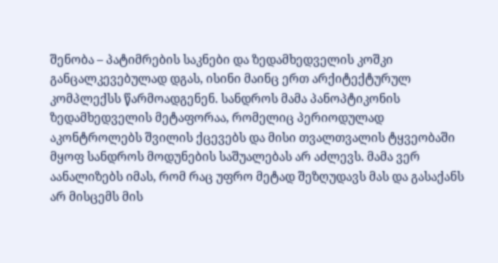შენობა – პატიმრების საკნები და ზედამხედველის კოშკი განცალკევებულად დგას, ისინი მაინც ერთ არქიტექტურულ კომპლექსს წარმოადგენენ. სანდროს მამა პანოპტიკონის ზედამხედველის მეტაფორაა, რომელიც პერიოდულად აკონტროლებს შვილის ქცევებს და მისი თვალთვალის ტყვეობაში მყოფ სანდროს მოდუნების საშუალებას არ აძლევს. მამა ვერ აანალიზებს იმას, რომ რაც უფრო მეტად შეზღუდავს მას და გასაქანს არ მისცემს მის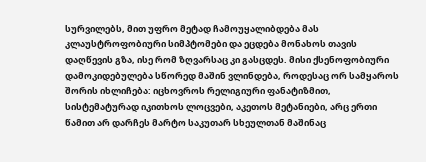სურვილებს, მით უფრო მეტად ჩამოუყალიბდება მას კლაუსტროფობიური სიმპტომები და ეცდება მონახოს თავის დაღწევის გზა, ისე რომ ზღვარსაც კი გასცდეს. მისი ქსენოფობიური დამოკიდებულება სწორედ მაშინ ვლინდება, როდესაც ორ სამყაროს შორის იხლიჩება: იცხოვროს რელიგიური ფანატიზმით, სისტემატურად იკითხოს ლოცვები, აკეთოს მეტანიები, არც ერთი წამით არ დარჩეს მარტო საკუთარ სხეულთან მაშინაც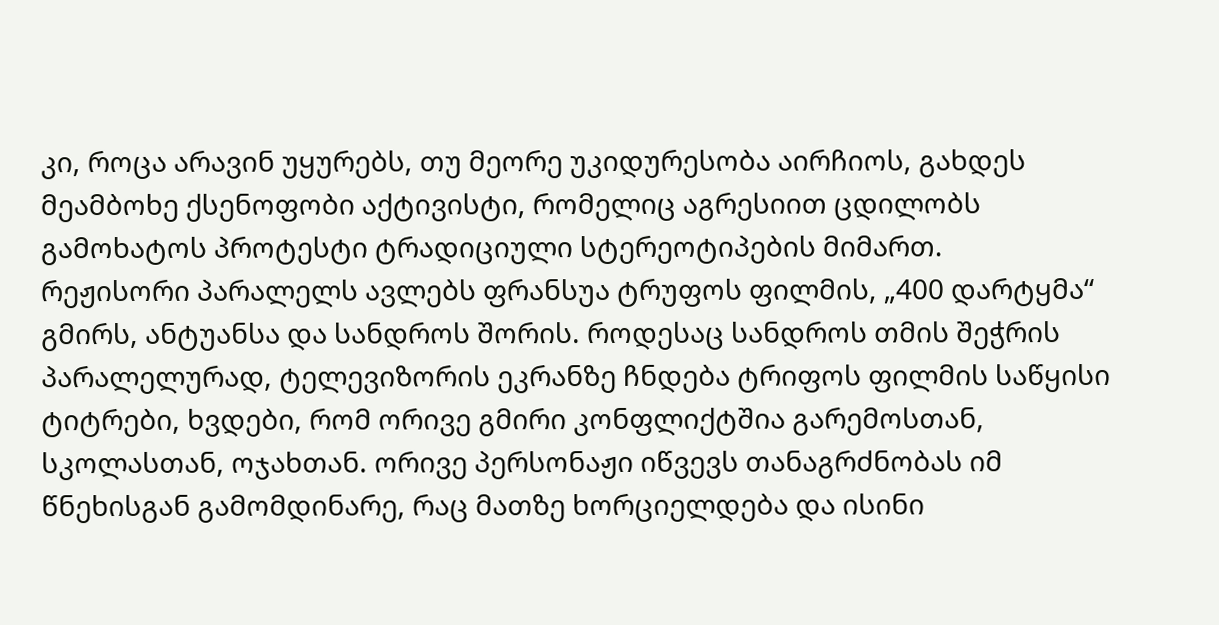კი, როცა არავინ უყურებს, თუ მეორე უკიდურესობა აირჩიოს, გახდეს მეამბოხე ქსენოფობი აქტივისტი, რომელიც აგრესიით ცდილობს გამოხატოს პროტესტი ტრადიციული სტერეოტიპების მიმართ.
რეჟისორი პარალელს ავლებს ფრანსუა ტრუფოს ფილმის, „400 დარტყმა“ გმირს, ანტუანსა და სანდროს შორის. როდესაც სანდროს თმის შეჭრის პარალელურად, ტელევიზორის ეკრანზე ჩნდება ტრიფოს ფილმის საწყისი ტიტრები, ხვდები, რომ ორივე გმირი კონფლიქტშია გარემოსთან, სკოლასთან, ოჯახთან. ორივე პერსონაჟი იწვევს თანაგრძნობას იმ წნეხისგან გამომდინარე, რაც მათზე ხორციელდება და ისინი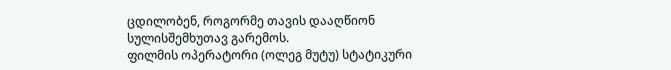ცდილობენ, როგორმე თავის დააღწიონ სულისშემხუთავ გარემოს.
ფილმის ოპერატორი (ოლეგ მუტუ) სტატიკური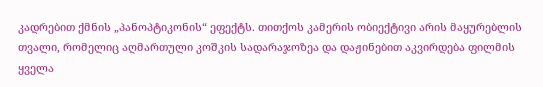კადრებით ქმნის „პანოპტიკონის“ ეფექტს. თითქოს კამერის ობიექტივი არის მაყურებლის თვალი, რომელიც აღმართული კოშკის სადარაჯოზეა და დაჟინებით აკვირდება ფილმის ყველა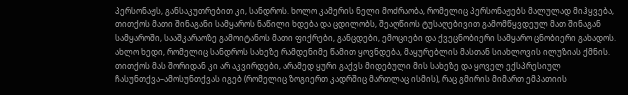პერსონაჟს, განსაკუთრებით კი, სანდროს. ხოლო კამერის ნელი მოძრაობა, რომელიც პერსონაჟებს მალულად მიჰყვება, თითქოს მათი შინაგანი სამყაროს ნაწილი ხდება და ცდილობს, შეაღწიოს ტუსაღებივით გამომწყვდეულ მათ შინაგან სამყაროში, სააშკარაოზე გამოიტანოს მათი ფიქრები, განცდები, ემოციები და ქვეცნობიერი სამყარო ცნობიერი გახადოს. ახლო ხედი, რომელიც სანდროს სახეზე რამდენიმე წამით ყოვნდება, მაყურებლის მასთან სიახლოვის ილუზიას ქმნის. თითქოს მას შორიდან კი არ აკვირდები, არამედ ყური გაქვს მიდებული მის სახეზე და ყოველ ექსპრესიულ ჩასუნთქვა–ამოსუნთქვას იგებ (რომელიც ზოგიერთ კადრშიც მართლაც ისმის), რაც გმირის მიმართ ემპათიის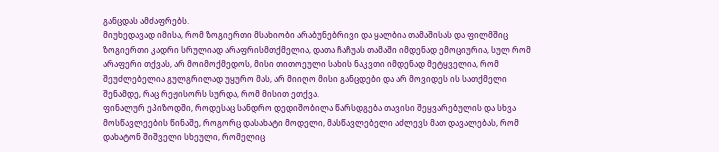განცდას ამძაფრებს.
მიუხედავად იმისა, რომ ზოგიერთი მსახიობი არაბუნებრივი და ყალბია თამაშისას და ფილმშიც ზოგიერთი კადრი სრულიად არაფრისმთქმელია, დათა ჩაჩუას თამაში იმდენად ემოციურია, სულ რომ არაფერი თქვას, არ მოიმოქმედოს, მისი თითოეული სახის ნაკვთი იმდენად მეტყველია, რომ შეუძლებელია გულგრილად უყურო მას, არ მიიღო მისი განცდები და არ მოვიდეს ის სათქმელი შენამდე, რაც რეჟისორს სურდა, რომ მისით ეთქვა.
ფინალურ ეპიზოდში, როდესაც სანდრო დედიშობილა წარსდგება თავისი შეყვარებულის და სხვა მოსწავლეების წინაშე, როგორც დასახატი მოდელი, მასწავლებელი აძლევს მათ დავალებას, რომ დახატონ შიშველი სხეული, რომელიც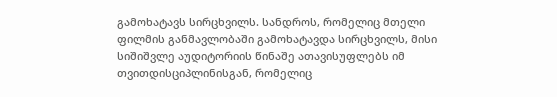გამოხატავს სირცხვილს. სანდროს, რომელიც მთელი ფილმის განმავლობაში გამოხატავდა სირცხვილს, მისი სიშიშვლე აუდიტორიის წინაშე ათავისუფლებს იმ თვითდისციპლინისგან, რომელიც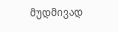მუდმივად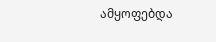ამყოფებდა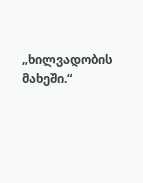„ხილვადობის მახეში.“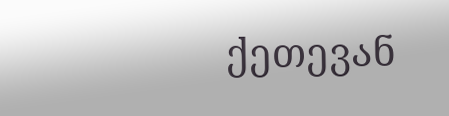ქეთევან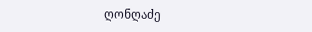ღონღაძე